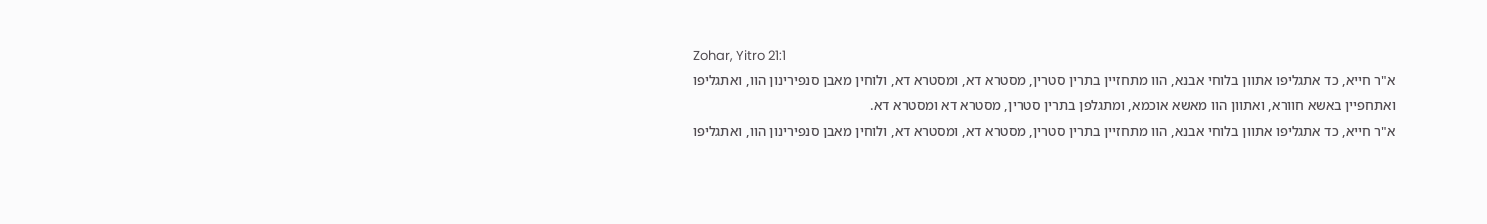Zohar, Yitro 21:1
א"ר חייא, כד אתגליפו אתוון בלוחי אבנא, הוו מתחזיין בתרין סטרין, מסטרא דא, ומסטרא דא, ולוחין מאבן סנפירינון הוו, ואתגליפו ואתחפיין באשא חוורא, ואתוון הוו מאשא אוכמא, ומתגלפן בתרין סטרין, מסטרא דא ומסטרא דא.
א"ר חייא, כד אתגליפו אתוון בלוחי אבנא, הוו מתחזיין בתרין סטרין, מסטרא דא, ומסטרא דא, ולוחין מאבן סנפירינון הוו, ואתגליפו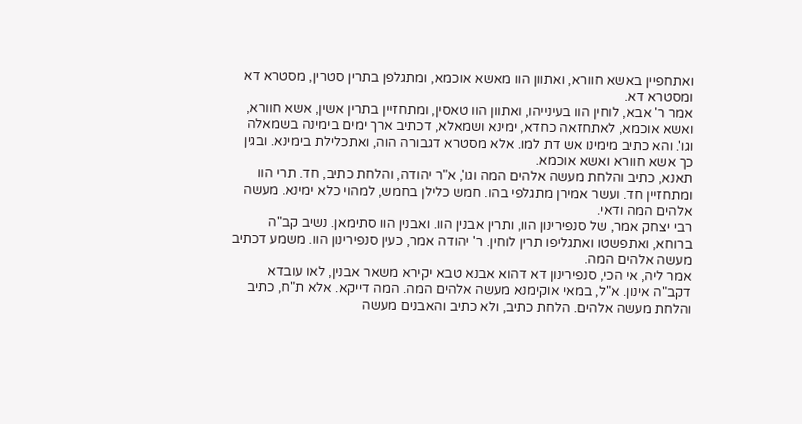ואתחפיין באשא חוורא, ואתוון הוו מאשא אוכמא, ומתגלפן בתרין סטרין, מסטרא דא ומסטרא דא.
אמר ר' אבא, לוחין הוו בעינייהו, ואתוון הוו טאסין, ומתחזיין בתרין אשין, אשא חוורא, ואשא אוכמא, לאתחזאה כחדא, ימינא ושמאלא, דכתיב ארך ימים בימינה בשמאלה וגו'. והא כתיב מימינו אש דת למו. אלא מסטרא דגבורה הוה, ואתכלילת בימינא. ובגין כך אשא חוורא ואשא אוכמא.
תאנא, כתיב והלחת מעשה אלהים המה וגו', א"ר יהודה, והלחת כתיב, חד. תרי הוו ומתחזיין חד. ועשר אמירן מתגלפי בהו. חמש כלילן בחמש, למהוי כלא ימינא. מעשה אלהים המה ודאי.
רבי יצחק אמר, של סנפירינון הוו, ותרין אבנין הוו. ואבנין הוו סתימאן. נשיב קב"ה ברוחא, ואתפשטו ואתגליפו תרין לוחין. ר' יהודה אמר, כעין סנפירינון הוו. משמע דכתיב מעשה אלהים המה.
אמר ליה, אי הכי, סנפירינון דא דהוא אבנא טבא יקירא משאר אבנין, לאו עובדא דקב"ה אינון. א"ל, במאי אוקימנא מעשה אלהים המה. המה דייקא. אלא ת"ח, כתיב והלחת מעשה אלהים. הלחת כתיב, ולא כתיב והאבנים מעשה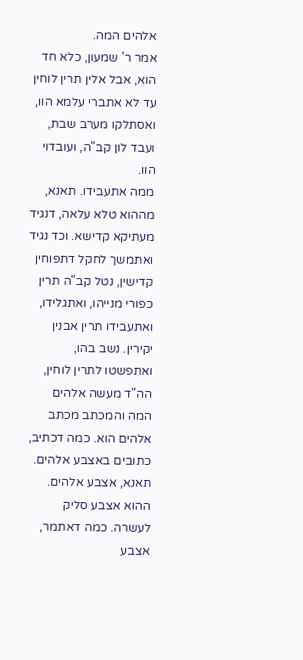אלהים המה.
אמר ר' שמעון, כלא חד הוא, אבל אלין תרין לוחין עד לא אתברי עלמא הוו, ואסתלקו מערב שבת, ועבד לון קב"ה, ועובדוי הוו.
ממה אתעבידו. תאנא, מההוא טלא עלאה, דנגיד מעתיקא קדישא. וכד נגיד ואתמשך לחקל דתפוחין קדישין, נטל קב"ה תרין כפורי מנייהו, ואתגלידו, ואתעבידו תרין אבנין יקירין. נשב בהו, ואתפשטו לתרין לוחין, הה"ד מעשה אלהים המה והמכתב מכתב אלהים הוא. כמה דכתיב, כתובים באצבע אלהים.
תאנא, אצבע אלהים. ההוא אצבע סליק לעשרה. כמה דאתמר, אצבע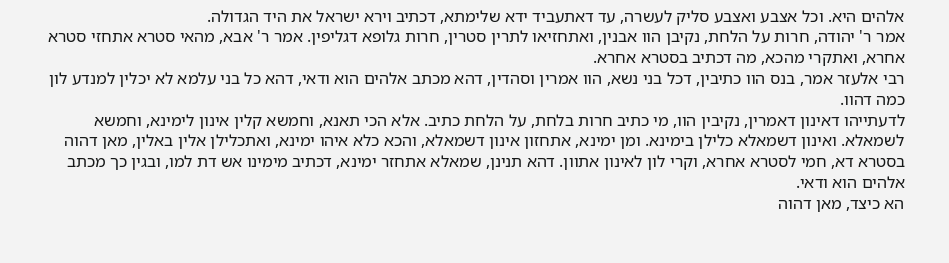אלהים היא. וכל אצבע ואצבע סליק לעשרה, עד דאתעביד ידא שלימתא, דכתיב וירא ישראל את היד הגדולה.
אמר ר' יהודה, חרות על הלחת, נקיבן הוו אבנין, ואתחזיאו לתרין סטרין, חרות גלופא דגליפין. אמר ר' אבא, מהאי סטרא אתחזי סטרא אחרא, ואתקרי מהכא, מה דכתיב בסטרא אחרא.
רבי אלעזר אמר, בנס הוו כתיבין, דכל בני נשא, הוו אמרין וסהדין, דהא מכתב אלהים הוא ודאי, דהא כל בני עלמא לא יכלין למנדע לון כמה דהוו.
לדעתייהו דאינון דאמרין, נקיבין הוו, מי כתיב חרות בלחת, על הלחת כתיב. אלא הכי תאנא, וחמשא קלין אינון לימינא, וחמשא לשמאלא. ואינון דשמאלא כלילן בימינא. ומן ימינא, אתחזון אינון דשמאלא, והכא כלא איהו ימינא, ואתכלילן אלין באלין, מאן דהוה בסטרא דא, חמי לסטרא אחרא, וקרי לון לאינון אתוון. דהא תנינן, שמאלא אתחזר ימינא, דכתיב מימינו אש דת למו, ובגין כך מכתב אלהים הוא ודאי.
הא כיצד, מאן דהוה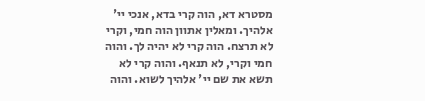מסטרא דא, הוה קרי בדא, אנכי יי' אלהיך. ומאלין אתוון הוה חמי, וקרי לא תרצח. הוה קרי לא יהיה לך. והוה חמי וקרי, לא תנאף. והוה קרי לא תשא את שם יי' אלהיך לשוא. והוה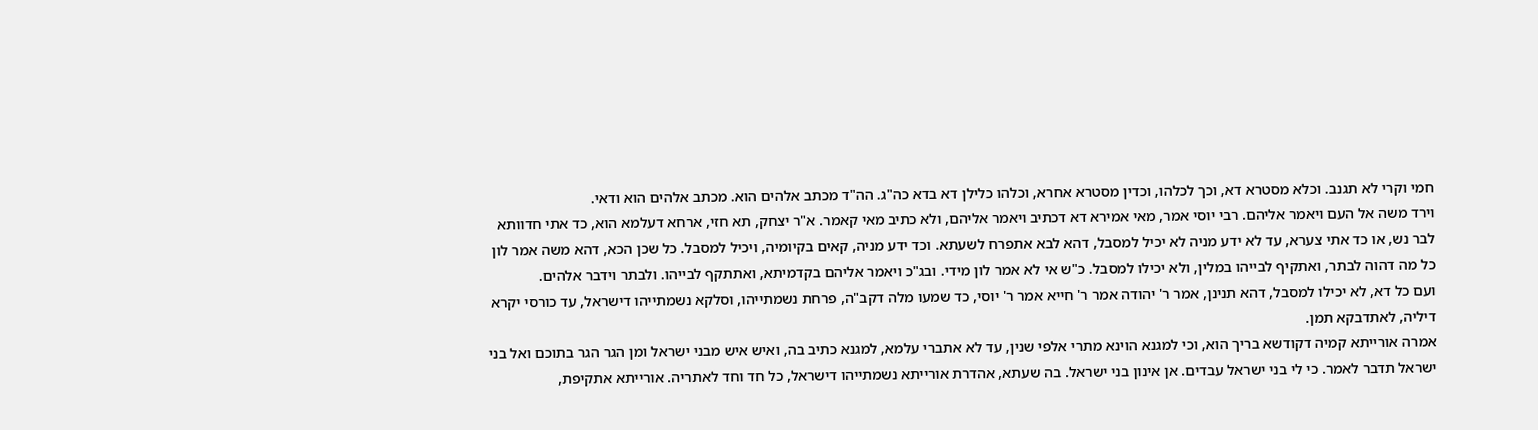חמי וקרי לא תגנב. וכלא מסטרא דא, וכך לכלהו, וכדין מסטרא אחרא, וכלהו כלילן דא בדא כה"ג. הה"ד מכתב אלהים הוא. מכתב אלהים הוא ודאי.
וירד משה אל העם ויאמר אליהם. רבי יוסי אמר, מאי אמירא דא דכתיב ויאמר אליהם, ולא כתיב מאי קאמר. א"ר יצחק, תא חזי, ארחא דעלמא הוא, כד אתי חדוותא לבר נש, או כד אתי צערא, עד לא ידע מניה לא יכיל למסבל, דהא לבא אתפרח לשעתא. וכד ידע מניה, קאים בקיומיה, ויכיל למסבל. כל שכן הכא, דהא משה אמר לון כל מה דהוה לבתר, ואתקיף לבייהו במלין, ולא יכילו למסבל. כ"ש אי לא אמר לון מידי. ובג"כ ויאמר אליהם בקדמיתא, ואתתקף לבייהו. ולבתר וידבר אלהים.
ועם כל דא, לא יכילו למסבל, דהא תנינן, אמר ר' יהודה אמר ר' חייא אמר ר' יוסי, כד שמעו מלה דקב"ה, פרחת נשמתייהו, וסלקא נשמתייהו דישראל, עד כורסי יקרא דיליה, לאתדבקא תמן.
אמרה אורייתא קמיה דקודשא בריך הוא, וכי למגנא הוינא מתרי אלפי שנין, עד לא אתברי עלמא, למגנא כתיב בה, ואיש איש מבני ישראל ומן הגר הגר בתוכם ואל בני ישראל תדבר לאמר. כי לי בני ישראל עבדים. אן אינון בני ישראל. בה שעתא, אהדרת אורייתא נשמתייהו דישראל, כל חד וחד לאתריה. אורייתא אתקיפת,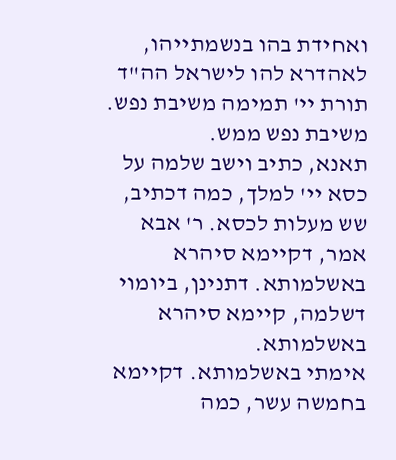ואחידת בהו בנשמתייהו, לאהדרא להו לישראל הה"ד תורת יי' תמימה משיבת נפש. משיבת נפש ממש.
תאנא, כתיב וישב שלמה על כסא יי' למלך, כמה דכתיב, שש מעלות לכסא. ר' אבא אמר, דקיימא סיהרא באשלמותא. דתנינן, ביומוי דשלמה, קיימא סיהרא באשלמותא.
אימתי באשלמותא. דקיימא בחמשה עשר, כמה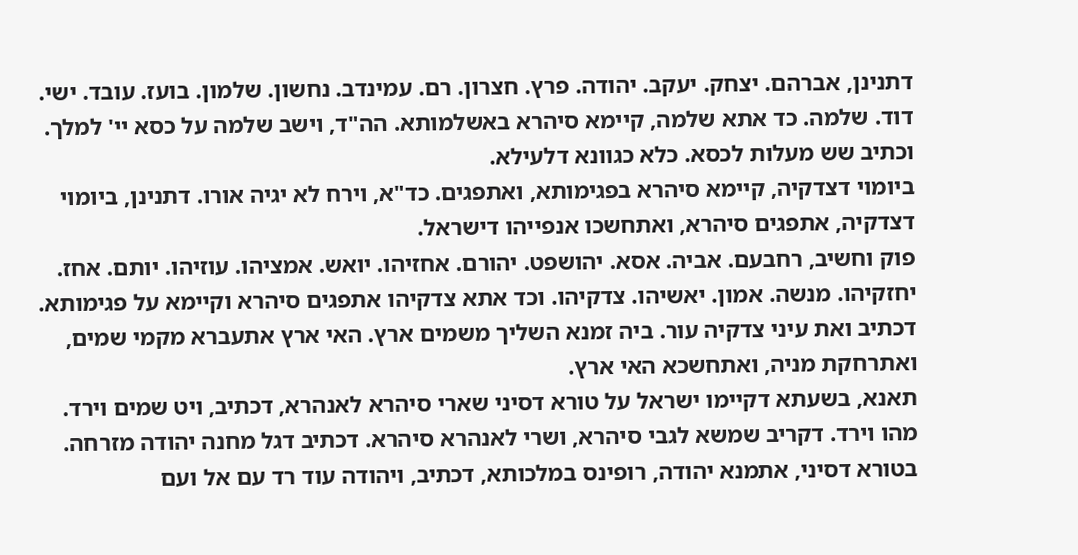דתנינן, אברהם. יצחק. יעקב. יהודה. פרץ. חצרון. רם. עמינדב. נחשון. שלמון. בועז. עובד. ישי. דוד. שלמה. כד אתא שלמה, קיימא סיהרא באשלמותא. הה"ד, וישב שלמה על כסא יי' למלך. וכתיב שש מעלות לכסא. כלא כגוונא דלעילא.
ביומוי דצדקיה, קיימא סיהרא בפגימותא, ואתפגים. כד"א, וירח לא יגיה אורו. דתנינן, ביומוי דצדקיה, אתפגים סיהרא, ואתחשכו אנפייהו דישראל.
פוק וחשיב, רחבעם. אביה. אסא. יהושפט. יהורם. אחזיהו. יואש. אמציהו. עוזיהו. יותם. אחז. יחזקיהו. מנשה. אמון. יאשיהו. צדקיהו. וכד אתא צדקיהו אתפגים סיהרא וקיימא על פגימותא. דכתיב ואת עיני צדקיה עור. ביה זמנא השליך משמים ארץ. האי ארץ אתעברא מקמי שמים, ואתרחקת מניה, ואתחשכא האי ארץ.
תאנא, בשעתא דקיימו ישראל על טורא דסיני שארי סיהרא לאנהרא, דכתיב, ויט שמים וירד. מהו וירד. דקריב שמשא לגבי סיהרא, ושרי לאנהרא סיהרא. דכתיב דגל מחנה יהודה מזרחה.
בטורא דסיני, אתמנא יהודה, רופינס במלכותא, דכתיב, ויהודה עוד רד עם אל ועם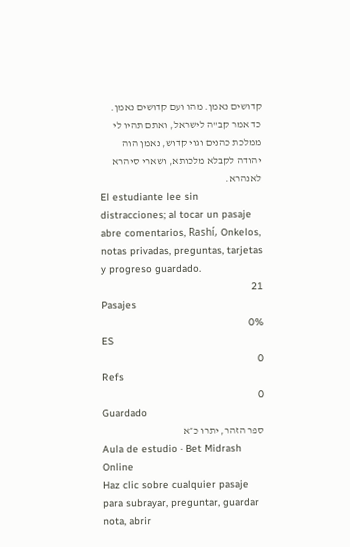קדושים נאמן. מהו ועם קדושים נאמן. כד אמר קב"ה לישראל, ואתם תהיו לי ממלכת כהנים וגוי קדוש, נאמן הוה יהודה לקבלא מלכותא, ושארי סיהרא לאנהרא.
El estudiante lee sin distracciones; al tocar un pasaje abre comentarios, Rashí, Onkelos, notas privadas, preguntas, tarjetas y progreso guardado.
21
Pasajes
0%
ES
0
Refs
0
Guardado
ספר הזהר, יתרו כ״א
Aula de estudio · Bet Midrash Online
Haz clic sobre cualquier pasaje para subrayar, preguntar, guardar nota, abrir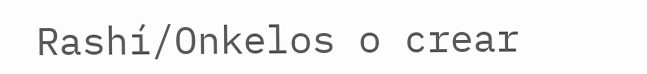Rashí/Onkelos o crear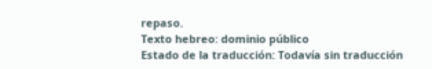repaso.
Texto hebreo: dominio público
Estado de la traducción: Todavía sin traducción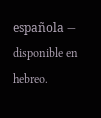española — disponible en hebreo.